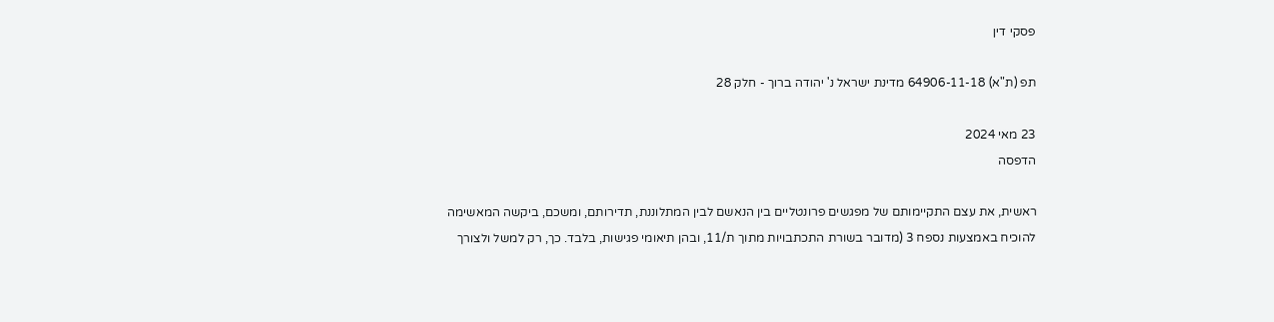פסקי דין

תפ (ת"א) 64906-11-18 מדינת ישראל נ' יהודה ברוך - חלק 28

23 מאי 2024
הדפסה

ראשית, את עצם התקיימותם של מפגשים פרונטליים בין הנאשם לבין המתלוננת, תדירותם, ומשכם, ביקשה המאשימה להוכיח באמצעות נספח 3 (מדובר בשורת התכתבויות מתוך ת/11, ובהן תיאומי פגישות, בלבד. כך, רק למשל ולצורך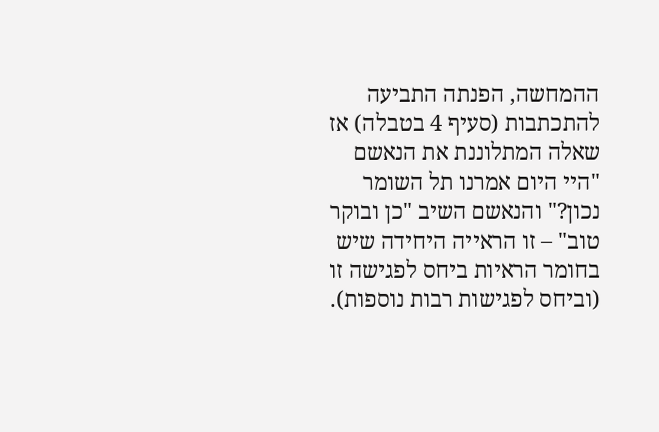ההמחשה, הפנתה התביעה להתכתבות (סעיף 4 בטבלה) אז שאלה המתלוננת את הנאשם "היי היום אמרנו תל השומר נכון?" והנאשם השיב "כן ובוקר טוב" – זו הראייה היחידה שיש בחומר הראיות ביחס לפגישה זו (וביחס לפגישות רבות נוספות).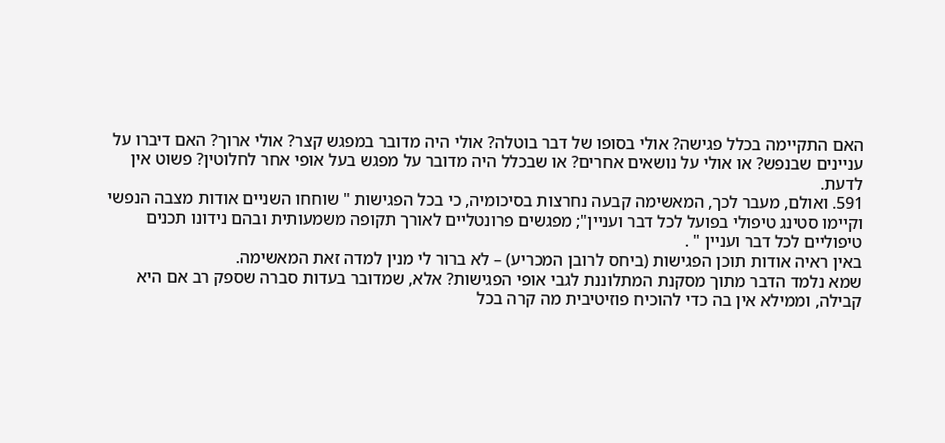האם התקיימה בכלל פגישה? אולי בסופו של דבר בוטלה? אולי היה מדובר במפגש קצר? אולי ארוך? האם דיברו על עניינים שבנפש? או אולי על נושאים אחרים? או שבכלל היה מדובר על מפגש בעל אופי אחר לחלוטין? פשוט אין לדעת.
591. ואולם, מעבר לכך, המאשימה קבעה נחרצות בסיכומיה, כי בכל הפגישות " שוחחו השניים אודות מצבה הנפשי וקיימו סטינג טיפולי בפועל לכל דבר ועניין"; מפגשים פרונטליים לאורך תקופה משמעותית ובהם נידונו תכנים טיפוליים לכל דבר ועניין " .
באין ראיה אודות תוכן הפגישות (ביחס לרובן המכריע) – לא ברור לי מנין למדה זאת המאשימה.
שמא נלמד הדבר מתוך מסקנת המתלוננת לגבי אופי הפגישות? אלא, שמדובר בעדות סברה שספק רב אם היא קבילה, וממילא אין בה כדי להוכיח פוזיטיבית מה קרה בכל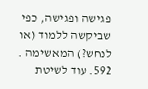פגישה ופגישה, כפי שביקשה ללמוד (או לנחש?) המאשימה .
592. עוד לשיטת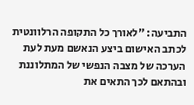התביעה: "לאורך כל התקופה הרלוונטית לכתב האישום ביצע הנאשם מעת לעת הערכה של מצבה הנפשי של המתלוננת ובהתאם לכך התאים את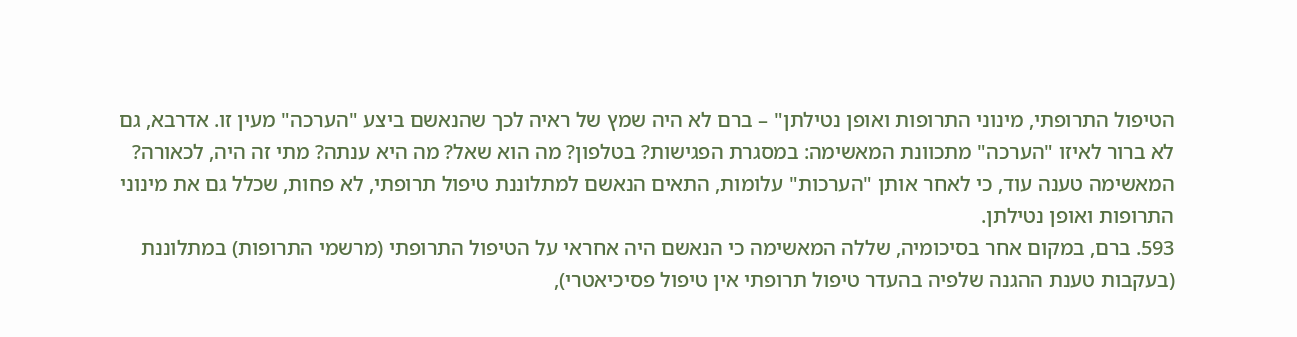הטיפול התרופתי, מינוני התרופות ואופן נטילתן" – ברם לא היה שמץ של ראיה לכך שהנאשם ביצע "הערכה" מעין זו. אדרבא, גם לא ברור לאיזו "הערכה" מתכוונת המאשימה: במסגרת הפגישות? בטלפון? מה הוא שאל? מה היא ענתה? מתי זה היה, לכאורה? המאשימה טענה עוד, כי לאחר אותן "הערכות" עלומות, התאים הנאשם למתלוננת טיפול תרופתי, לא פחות, שכלל גם את מינוני התרופות ואופן נטילתן.
593. ברם, במקום אחר בסיכומיה, שללה המאשימה כי הנאשם היה אחראי על הטיפול התרופתי (מרשמי התרופות) במתלוננת (בעקבות טענת ההגנה שלפיה בהעדר טיפול תרופתי אין טיפול פסיכיאטרי),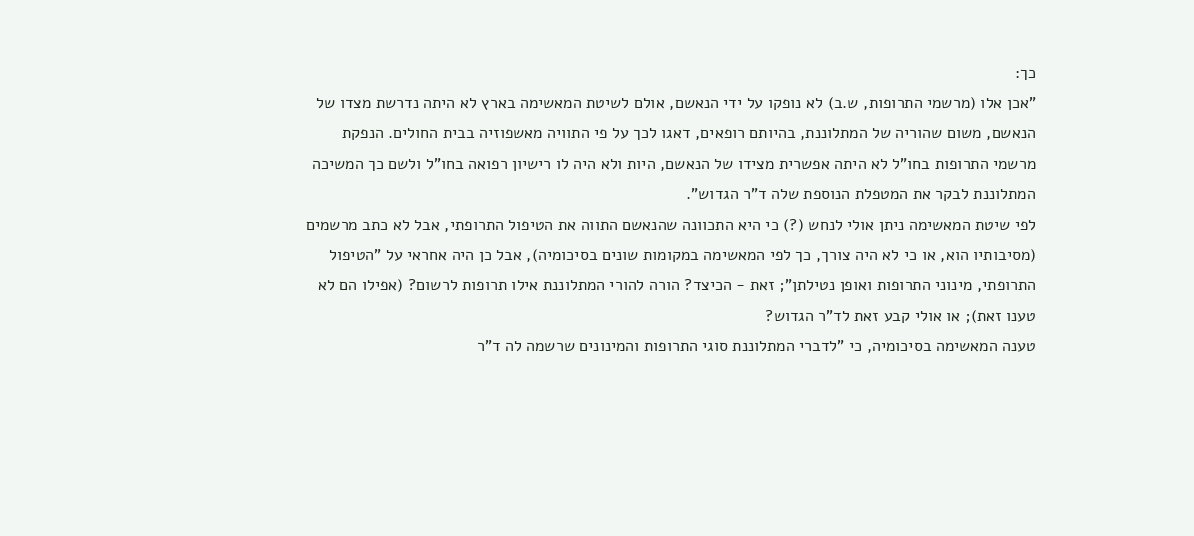כך:
"אכן אלו (מרשמי התרופות, ש.ב) לא נופקו על ידי הנאשם, אולם לשיטת המאשימה בארץ לא היתה נדרשת מצדו של הנאשם, משום שהוריה של המתלוננת, בהיותם רופאים, דאגו לכך על פי התוויה מאשפוזיה בבית החולים. הנפקת מרשמי התרופות בחו"ל לא היתה אפשרית מצידו של הנאשם, היות ולא היה לו רישיון רפואה בחו"ל ולשם כך המשיכה המתלוננת לבקר את המטפלת הנוספת שלה ד"ר הגדוש".
לפי שיטת המאשימה ניתן אולי לנחש (?) כי היא התכוונה שהנאשם התווה את הטיפול התרופתי, אבל לא כתב מרשמים (מסיבותיו הוא, או כי לא היה צורך, כך לפי המאשימה במקומות שונים בסיכומיה), אבל כן היה אחראי על "הטיפול התרופתי, מינוני התרופות ואופן נטילתן"; זאת - הכיצד? הורה להורי המתלוננת אילו תרופות לרשום? (אפילו הם לא טענו זאת); או אולי קבע זאת לד"ר הגדוש?
טענה המאשימה בסיכומיה, כי "לדברי המתלוננת סוגי התרופות והמינונים שרשמה לה ד"ר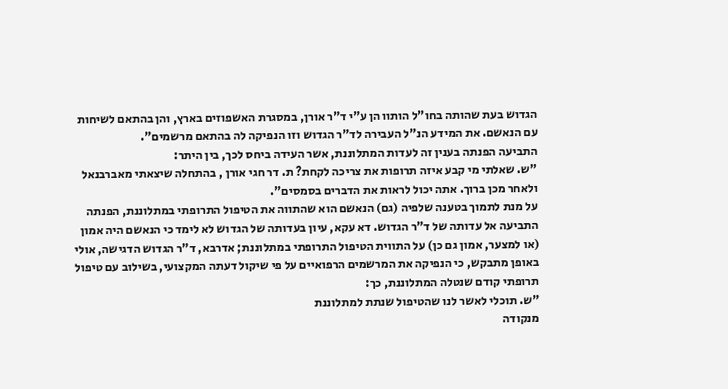הגדוש בעת שהותה בחו"ל הותוו הן ע"י ד"ר אורן, במסגרת האשפוזים בארץ, והן בהתאם לשיחות עם הנאשם. את המידע הנ"ל העבירה לד"ר הגדוש וזו הנפיקה לה בהתאם מרשמים".
התביעה הפנתה בענין זה לעדות המתלוננת, אשר העידה ביחס לכך, בין היתר:
"ש. שאלתי מי קבע איזה תרופות את צריכה לקחת? ת. דר חגי אורן , בהתחלה שיצאתי מאברבנאל ולאחר מכן ברוך. אתה יכול לראות את הדברים בסמסים".
על מנת לתמוך בטענה שלפיה (גם) הנאשם הוא שהתווה את הטיפול התרופתי במתלוננת, הפנתה התביעה אל עדותה של ד"ר הגדוש. דא עקא, עיון בעדותה של הגדוש לא לימד כי הנאשם היה אמון (או למצער, אמון גם כן) על התווית הטיפול התרופתי במתלוננת; אדרבא, ד"ר הגדוש הדגישה, אולי באופן מתבקש, כי הנפיקה את המרשמים הרפואיים על פי שיקול דעתה המקצועי, בשילוב עם טיפול תרופתי קודם שנטלה המתלוננת, כך:
"ש. תוכלי לאשר לנו שהטיפול שנתת למתלוננת
מנקודה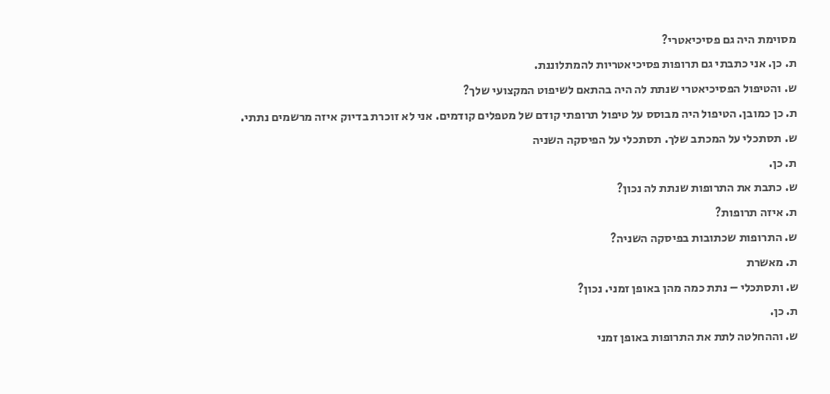מסוימת היה גם פסיכיאטרי?
ת. כן. אני כתבתי גם תרופות פסיכיאטריות להמתלוננת.
ש. והטיפול הפסיכיאטרי שנתת לה היה בהתאם לשיפוט המקצועי שלך?
ת. כן כמובן. הטיפול היה מבוסס על טיפול תרופתי קודם של מטפלים קודמים. אני לא זוכרת בדיוק איזה מרשמים נתתי.
ש. תסתכלי על המכתב שלך. תסתכלי על הפיסקה השניה
ת. כן.
ש. כתבת את התרופות שנתת לה נכון?
ת. איזה תרופות?
ש. התרופות שכתובות בפיסקה השניה?
ת. מאשרת
ש. ותסתכלי – נתת כמה מהן באופן זמני. נכון?
ת. כן.
ש. וההחלטה לתת את התרופות באופן זמני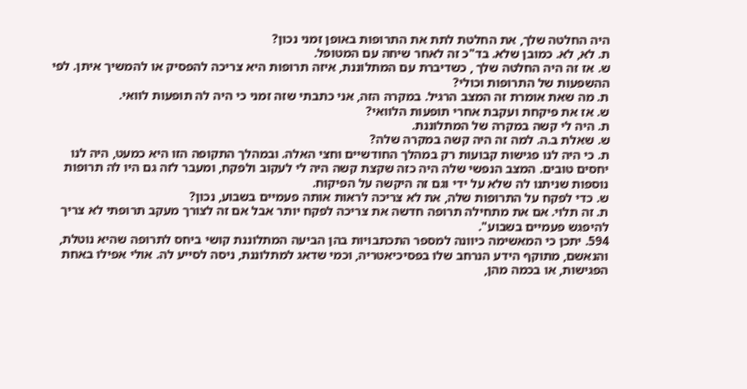היה החלטה שלך, את החלטת לתת את התרופות באופן זמני נכון?
ת. לא, לא. כמובן שלא. בד"כ זה לאחר שיחה עם המטופל.
ש. אז זה היה החלטה שלך , כשדיברת עם המתלוננת, איזה תרופות היא צריכה להפסיק או להמשיך איתן. לפי ההשפעות של התרופות וכולי?
ת. מה שאת אומרת זה המצב הרגיל. במקרה הזה, אני כתבתי שזה זמני כי היה לה תופעות לוואי.
ש. אז את פיקחת ועקבת אחרי תופעות הלוואי?
ת. היה לי קשה במקרה של המתלוננת.
ש. שאלת ב.ה. למה זה היה קשה במקרה שלה?
ת. כי היה לנו פגישות קבועות רק במהלך החודשיים וחצי האלה. ובמהלך התקופה הזו היא כמעט, היה לנו יחסים טובים. המצב הנפשי שלה היה כזה שקצת קשה היה לי לעקוב ולפקח, ומעבר לזה גם היו לה תרופות נוספות שניתנו לה שלא על ידי וגם זה היקשה על הפיקוח.
ש. כדי לפקח על התרופות שלה, את לא צריכה לראות אותה פעמיים בשבוע, נכון?
ת. זה תלוי. אם את מתחילה תרופה חדשה את צריכה לפקח יותר אבל אם זה לצורך מעקב תרופתי לא צריך להיפגש פעמיים בשבוע".
594. יתכן כי המאשימה כיוונה למספר התכתבויות בהן הביעה המתלוננת קושי ביחס לתרופה שהיא נוטלת, והנאשם, מתוקף הידע הנרחב שלו בפסיכיאטריה, וכמי שדאג למתלוננת, ניסה לסייע לה. אולי אפילו באחת הפגישות, או בכמה מהן,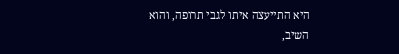היא התייעצה איתו לגבי תרופה, והוא השיב,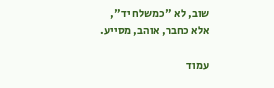שוב, לא "כמשלח יד", אלא כחבר, אוהב, מסייע.

עמוד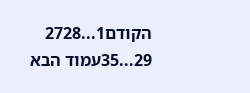הקודם1...2728
29...35עמוד הבא